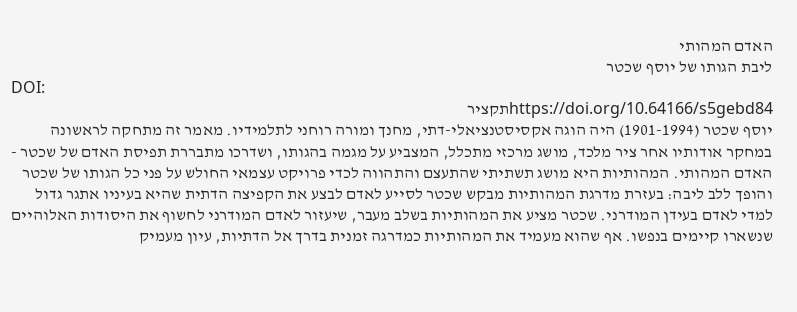האדם המהותי
ליבת הגותו של יוסף שכטר
DOI:
https://doi.org/10.64166/s5gebd84תקציר
יוסף שכטר (1901-1994) היה הוגה אקסיסטנציאלי-דתי, מחנך ומורה רוחני לתלמידיו. מאמר זה מתחקה לראשונה במחקר אודותיו אחר ציר מלכד, מושג מרכזי מתכלל, המצביע על מגמה בהגותו, ושדרכו מתבררת תפיסת האדם של שכטר - האדם המהותי. המהותיות היא מושג תשתיתי שהתעצם והתהווה לכדי פרויקט עצמאי החולש על פני כל הגותו של שכטר והופך ללב ליבה: בעזרת מדרגת המהותיות מבקש שכטר לסייע לאדם לבצע את הקפיצה הדתית שהיא בעיניו אתגר גדול למדי לאדם בעידן המודרני. שכטר מציע את המהותיות בשלב מעבר, שיעזור לאדם המודרני לחשוף את היסודות האלוהיים שנשארו קיימים בנפשו. אף שהוא מעמיד את המהותיות כמדרגה זמנית בדרך אל הדתיות, עיון מעמיק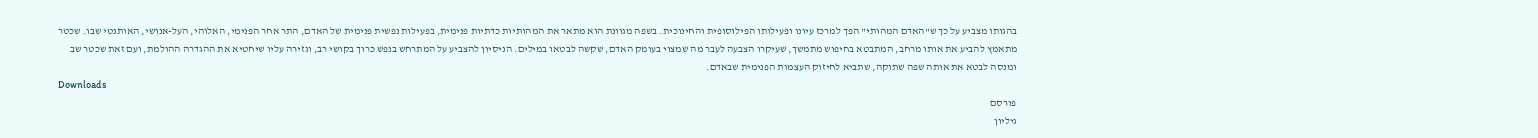בהגותו מצביע על כך ש"האדם המהותי" הפך למרכז עיונו ופעילותו הפילוסופית והחינוכית. בשפה מגוונת הוא מתאר את המהותיות כדתיות פנימית, בפעילות נפשית פנימית של האדם, התר אחר הפנימי, האלוהי, העל-אנושי, האותנטי שבו. שכטר מתאמץ להביע את אותו מרחב, המתבטא בחיפוש מתמשך, שעיקרו הצבעה לעבר מה שמצוי בעומק האדם, שקשה לבטאו במילים. הניסיון להצביע על המתרחש בנפש כרוך בקושי רב, וגזירה עליו שיחטיא את ההגדרה ההולמת, ועם זאת שכטר שב ומנסה לבטא את אותה שפה שתוקה, שתביא לחיזוק העצמות הפנימית שבאדם.
Downloads
פורסם
גיליון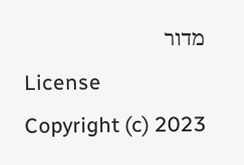מדור
License
Copyright (c) 2023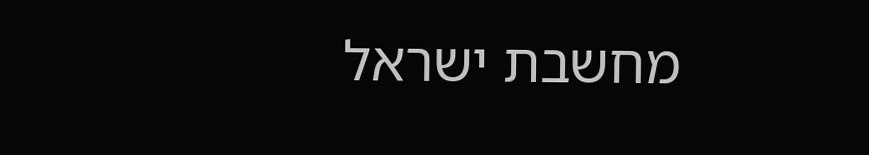מחשבת ישראל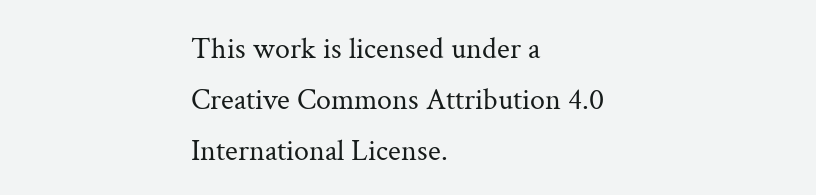This work is licensed under a Creative Commons Attribution 4.0 International License.